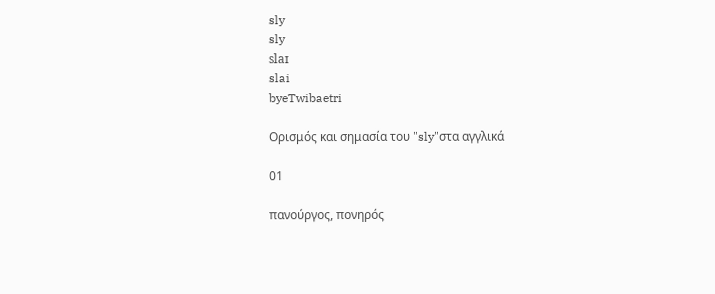sly
sly
slaɪ
slai
byeTwibaetri

Ορισμός και σημασία του "sly"στα αγγλικά

01

πανούργος, πονηρός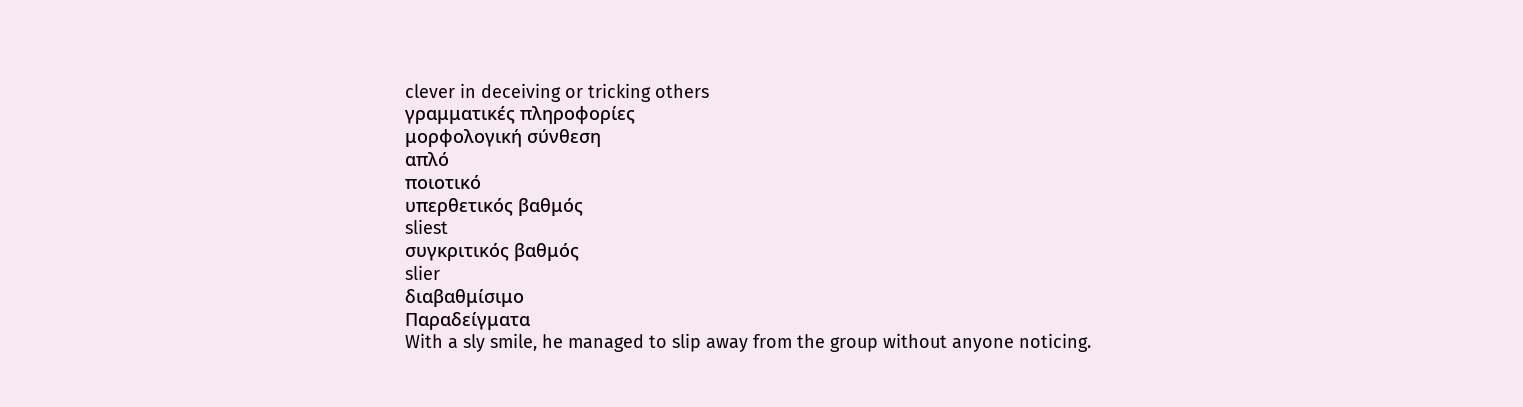clever in deceiving or tricking others
γραμματικές πληροφορίες
μορφολογική σύνθεση
απλό
ποιοτικό
υπερθετικός βαθμός
sliest
συγκριτικός βαθμός
slier
διαβαθμίσιμο
Παραδείγματα
With a sly smile, he managed to slip away from the group without anyone noticing.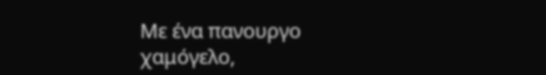Με ένα πανουργο χαμόγελο,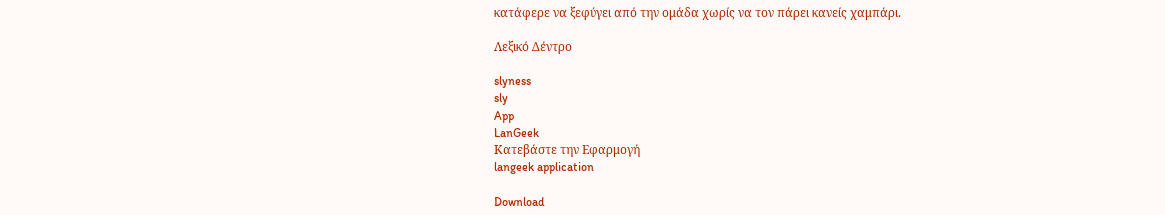κατάφερε να ξεφύγει από την ομάδα χωρίς να τον πάρει κανείς χαμπάρι.

Λεξικό Δέντρο

slyness
sly
App
LanGeek
Κατεβάστε την Εφαρμογή
langeek application

Download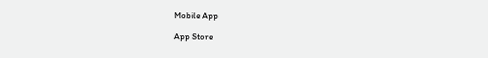Mobile App

App Store